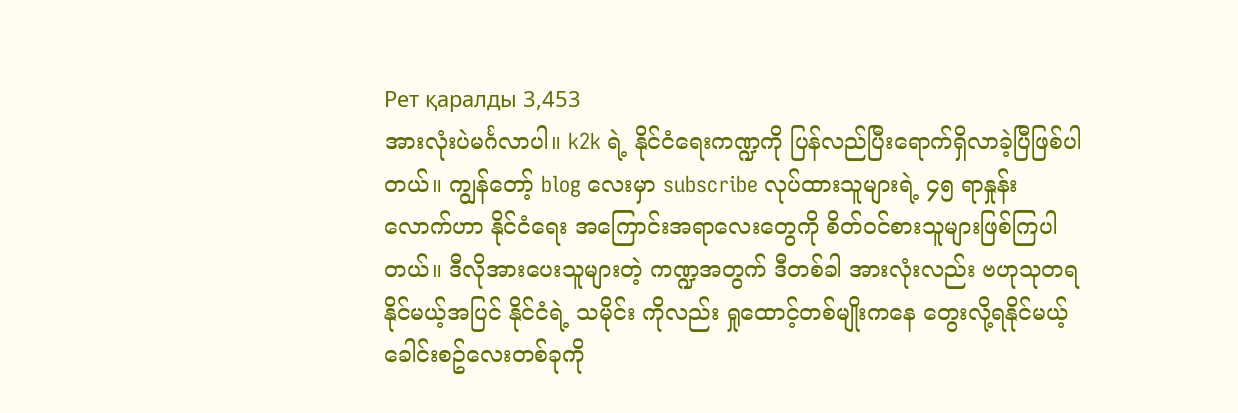Рет қаралды 3,453
အားလုံးပဲမင်္ဂလာပါ။ k2k ရဲ့ နိုင်ငံရေးကဏ္ဍကို ပြန်လည်ပြီးရောက်ရှိလာခဲ့ပြီဖြစ်ပါတယ်။ ကျွန်တော့် blog လေးမှာ subscribe လုပ်ထားသူများရဲ့ ၄၅ ရာနှုန်းလောက်ဟာ နိုင်ငံရေး အကြောင်းအရာလေးတွေကို စိတ်ဝင်စားသူများဖြစ်ကြပါတယ်။ ဒီလိုအားပေးသူများတဲ့ ကဏ္ဍအတွက် ဒီတစ်ခါ အားလုံးလည်း ဗဟုသုတရနိုင်မယ့်အပြင် နိုင်ငံရဲ့ သမိုင်း ကိုလည်း ရှုထောင့်တစ်မျိုးကနေ တွေးလို့ရနိုင်မယ့် ခေါင်းစဥ်လေးတစ်ခုကို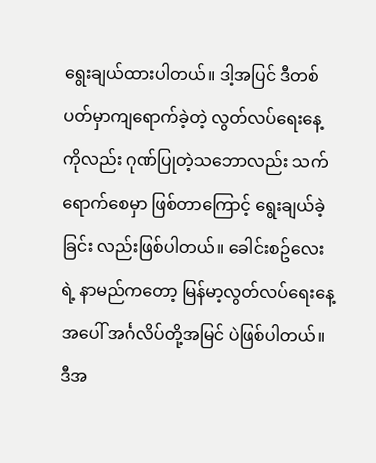ရွေးချယ်ထားပါတယ်။ ဒါ့အပြင် ဒီတစ်ပတ်မှာကျရောက်ခဲ့တဲ့ လွတ်လပ်ရေးနေ့ကိုလည်း ဂုဏ်ပြုတဲ့သဘောလည်း သက်ရောက်စေမှာ ဖြစ်တာကြောင့် ရွေးချယ်ခဲ့ခြင်း လည်းဖြစ်ပါတယ်။ ခေါင်းစဥ်လေးရဲ့ နာမည်ကတော့ မြန်မာ့လွတ်လပ်ရေးနေ့ အပေါ် အင်္ဂလိပ်တို့အမြင် ပဲဖြစ်ပါတယ်။
ဒီအ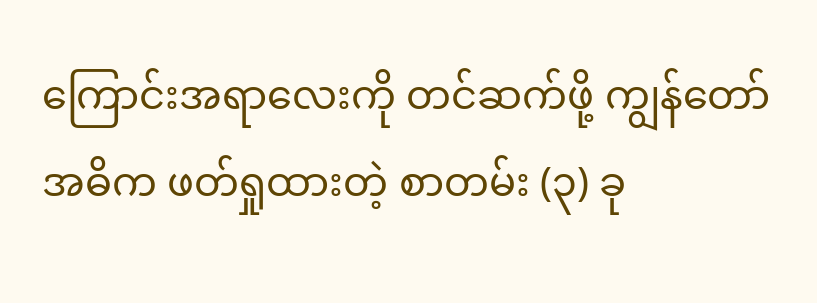ကြောင်းအရာလေးကို တင်ဆက်ဖို့ ကျွန်တော် အဓိက ဖတ်ရှုထားတဲ့ စာတမ်း (၃) ခု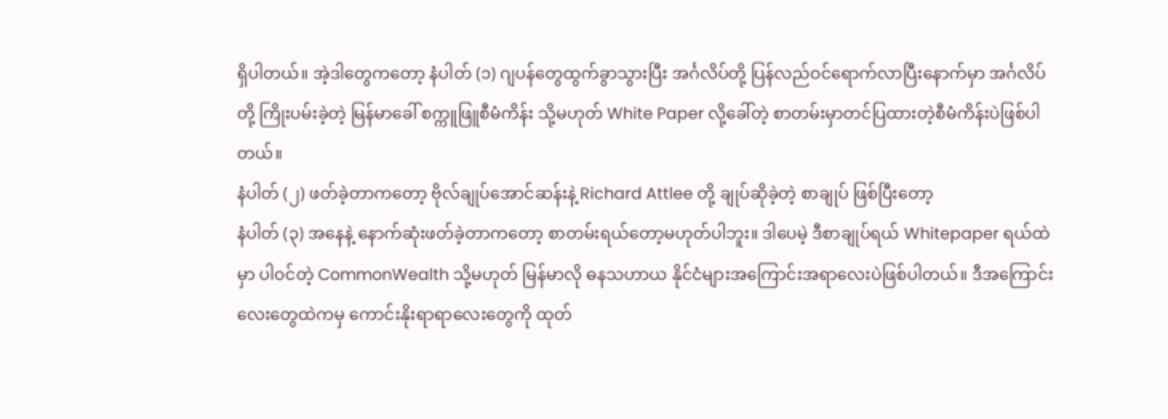ရှိပါတယ်။ အဲ့ဒါတွေကတော့ နံပါတ် (၁) ဂျပန်တွေထွက်ခွာသွားပြီး အင်္ဂလိပ်တို့ ပြန်လည်ဝင်ရောက်လာပြီးနောက်မှာ အင်္ဂလိပ်တို့ ကြိုးပမ်းခဲ့တဲ့ မြန်မာခေါ် စက္ကူဖြူစီမံကိန်း သို့မဟုတ် White Paper လို့ခေါ်တဲ့ စာတမ်းမှာတင်ပြထားတဲ့စီမံကိန်းပဲဖြစ်ပါတယ်။
နံပါတ် (၂) ဖတ်ခဲ့တာကတော့ ဗိုလ်ချုပ်အောင်ဆန်းနဲ့ Richard Attlee တို့ ချုပ်ဆိုခဲ့တဲ့ စာချုပ် ဖြစ်ပြီးတော့
နံပါတ် (၃) အနေနဲ့ နောက်ဆုံးဖတ်ခဲ့တာကတော့ စာတမ်းရယ်တော့မဟုတ်ပါဘူး။ ဒါပေမဲ့ ဒီစာချုပ်ရယ် Whitepaper ရယ်ထဲမှာ ပါဝင်တဲ့ CommonWealth သို့မဟုတ် မြန်မာလို ဓနသဟာယ နိုင်ငံများအကြောင်းအရာလေးပဲဖြစ်ပါတယ်။ ဒီအကြောင်းလေးတွေထဲကမှ ကောင်းနိုးရာရာလေးတွေကို ထုတ်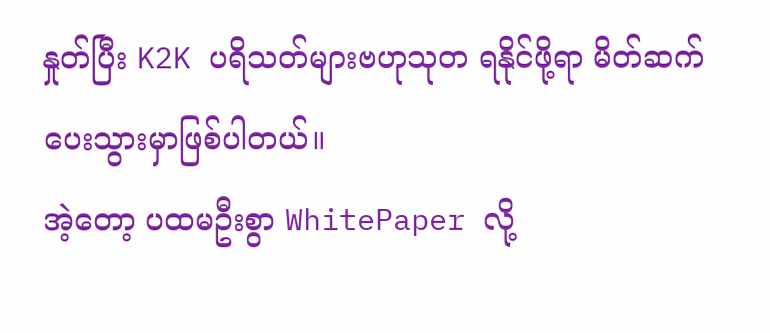နှုတ်ပြီး K2K ပရိသတ်များဗဟုသုတ ရနိုင်ဖို့ရာ မိတ်ဆက်ပေးသွားမှာဖြစ်ပါတယ်။
အဲ့တော့ ပထမဦးစွာ WhitePaper လို့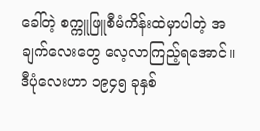ခေါ်တဲ့ စက္ကူဖြူစီမံကိန်းထဲမှာပါတဲ့ အချက်လေးတွေ လေ့လာကြည့်ရအောင်။
ဒီပုံလေးဟာ ၁၉၄၅ ခုနှစ်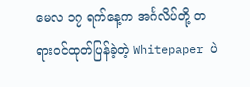မေလ ၁၇ ရက်နေ့က အင်္ဂလိပ်တို့ တရားဝင်ထုတ်ပြန်ခဲ့တဲ့ Whitepaper ပဲ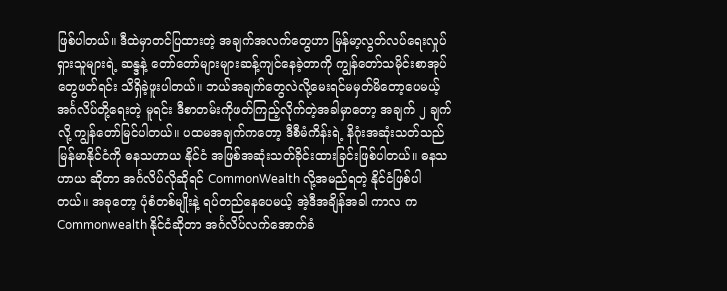ဖြစ်ပါတယ်။ ဒီထဲမှာတင်ပြထားတဲ့ အချက်အလက်တွေဟာ မြန်မာ့လွတ်လပ်ရေးလှုပ်ရှားသူများရဲ့ ဆန္ဒနဲ့ တော်တော်များများဆန့်ကျင်နေခဲ့တာကို ကျွန်တော်သမိုင်းစာအုပ်တွေဖတ်ရင်း သိရှိခဲ့ဖူးပါတယ်။ ဘယ်အချက်တွေလဲလို့မေးရင်မမှတ်မိတော့ပေမယ့် အင်္ဂလိပ်တို့ရေးတဲ့ မူရင်း ဒီစာတမ်းကိုဖတ်ကြည့်လိုက်တဲ့အခါမှာတော့ အချက် ၂ ချက်လို့ ကျွန်တော်မြင်ပါတယ်။ ပထမအချက်ကတော့ ဒီစီမံကိန်းရဲ့ နိဂုံးအဆုံးသတ်သည် မြန်မာနိုင်ငံကို ဓနသဟာယ နိုင်ငံ အဖြစ်အဆုံးသတ်ခိုင်းထားခြင်းဖြစ်ပါတယ်။ ဓနသဟာယ ဆိုတာ အင်္ဂလိပ်လိုဆိုရင် CommonWealth လို့အမည်ရတဲ့ နိုင်ငံဖြစ်ပါတယ်။ အခုတော့ ပုံစံတစ်မျိုးနဲ့ ရပ်တည်နေပေမယ့် အဲ့ဒီအချိန်အခါ ကာလ က Commonwealth နိုင်ငံဆိုတာ အင်္ဂလိပ်လက်အောက်ခံ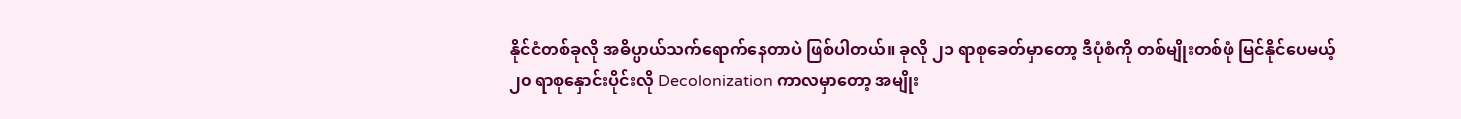နိုင်ငံတစ်ခုလို အဓိပ္ပာယ်သက်ရောက်နေတာပဲ ဖြစ်ပါတယ်။ ခုလို ၂၁ ရာစုခေတ်မှာတော့ ဒီပုံစံကို တစ်မျိုးတစ်ဖုံ မြင်နိုင်ပေမယ့် ၂၀ ရာစုနှောင်းပိုင်းလို Decolonization ကာလမှာတော့ အမျိုး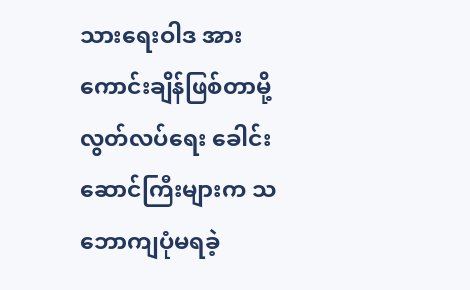သားရေးဝါဒ အားကောင်းချိန်ဖြစ်တာမို့ လွတ်လပ်ရေး ခေါင်းဆောင်ကြီးများက သဘောကျပုံမရခဲ့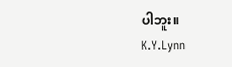ပါဘူး။
K.Y.Lynn